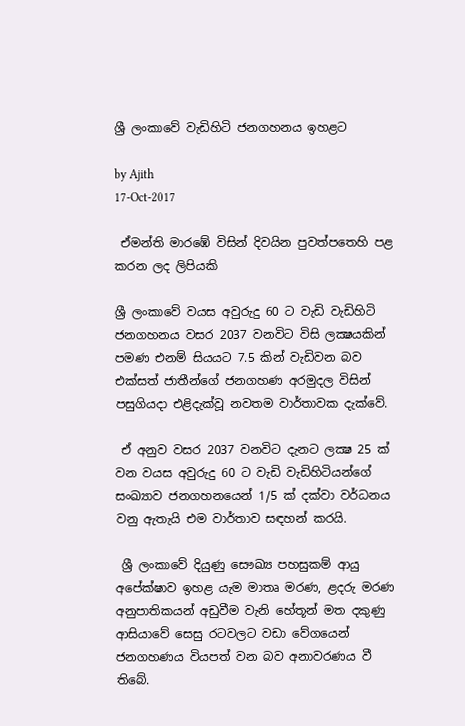ශ්‍රී ලංකාවේ වැඩිහිටි ජනගහනය ඉහළට

by Ajith
17-Oct-2017

 ඒමන්ති මාරඹේ විසින් දිවයින පුවත්පතෙහි පළ කරන ලද ලිපියකි

ශ්‍රී ලංකාවේ වයස අවුරුදු 60 ට වැඩි වැඩිහිටි ජනගහනය වසර 2037 වනවිට විසි ලක්‍ෂයකින් පමණ එනම් සියයට 7.5 කින් වැඩිවන බව එක්‌සත් ජාතීන්ගේ ජනගහණ අරමුදල විසින් පසුගියදා එළිදැක්‌වූ නවතම වාර්තාවක දැක්‌වේ.

 ඒ අනුව වසර 2037 වනවිට දැනට ලක්‍ෂ 25 ක්‌ වන වයස අවුරුදු 60 ට වැඩි වැඩිහිටියන්ගේ සංඛ්‍යාව ජනගහනයෙන් 1/5 ක්‌ දක්‌වා වර්ධනය වනු ඇතැයි එම වාර්තාව සඳහන් කරයි.

 ශ්‍රී ලංකාවේ දියුණු සෞඛ්‍ය පහසුකම් ආයු අපේක්‌ෂාව ඉහළ යැම මාතෘ මරණ, ළදරු මරණ අනුපාතිකයන් අඩුවීම වැනි හේතූන් මත දකුණු ආසියාවේ සෙසු රටවලට වඩා වේගයෙන් ජනගහණය වියපත් වන බව අනාවරණය වී තිබේ.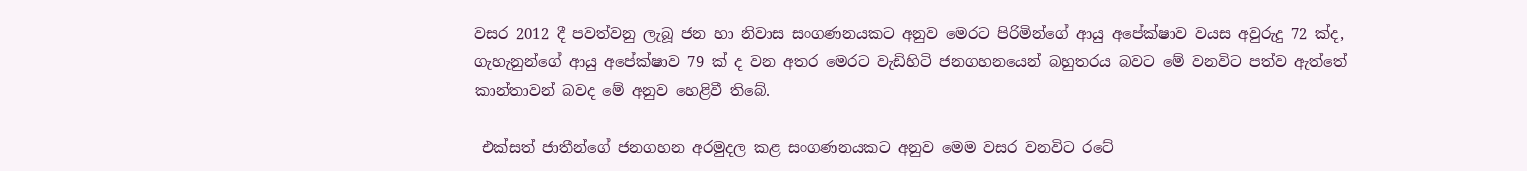වසර 2012 දී පවත්වනු ලැබූ ජන හා නිවාස සංගණනයකට අනුව මෙරට පිරිමින්ගේ ආයු අපේක්‌ෂාව වයස අවුරුදු 72 ක්‌ද, ගැහැනුන්ගේ ආයු අපේක්‌ෂාව 79 ක්‌ ද වන අතර මෙරට වැඩිහිටි ජනගහනයෙන් බහුතරය බවට මේ වනවිට පත්ව ඇත්තේ කාන්තාවන් බවද මේ අනුව හෙළිවී තිබේ.

 එක්‌සත් ජාතීන්ගේ ජනගහන අරමුදල කළ සංගණනයකට අනුව මෙම වසර වනවිට රටේ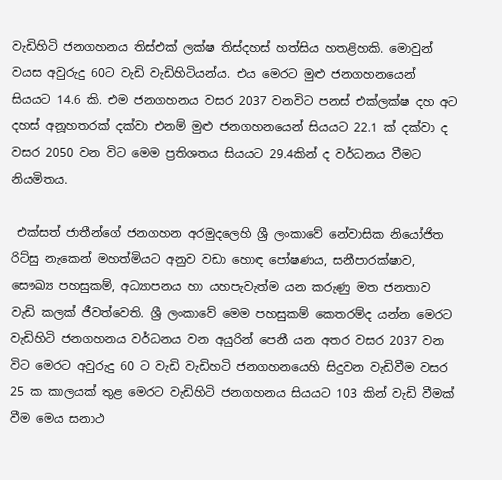වැඩිහිටි ජනගහනය තිස්‌එක්‌ ලක්‌ෂ තිස්‌දහස්‌ හත්සිය හතළිහකි. මොවුන් වයස අවුරුදු 60ට වැඩි වැඩිහිටියන්ය. එය මෙරට මුළු ජනගහනයෙන් සියයට 14.6 කි. එම ජනගහනය වසර 2037 වනවිට පනස්‌ එක්‌ලක්‌ෂ දහ අට දහස්‌ අනූහතරක්‌ දක්‌වා එනම් මුළු ජනගහනයෙන් සියයට 22.1 ක්‌ දක්‌වා ද වසර 2050 වන විට මෙම ප්‍රතිශතය සියයට 29.4කින් ද වර්ධනය වීමට නියමිතය.

 එක්‌සත් ජාතීන්ගේ ජනගහන අරමුදලෙහි ශ්‍රී ලංකාවේ නේවාසික නියෝජිත රිට්‌සු නැකෙන් මහත්මියට අනුව වඩා හොඳ පෝෂණය, සනීපාරක්‌ෂාව, සෞඛ්‍ය පහසුකම්, අධ්‍යාපනය හා යහපැවැත්ම යන කරුණු මත ජනතාව වැඩි කලක්‌ ජීවත්වෙති. ශ්‍රී ලංකාවේ මෙම පහසුකම් කෙතරම්ද යන්න මෙරට වැඩිහිටි ජනගහනය වර්ධනය වන අයුරින් පෙනී යන අතර වසර 2037 වන විට මෙරට අවුරුදු 60 ට වැඩි වැඩිහටි ජනගහනයෙහි සිදුවන වැඩිවීම වසර 25 ක කාලයක්‌ තුළ මෙරට වැඩිහිටි ජනගහනය සියයට 103 කින් වැඩි වීමක්‌ වීම මෙය සනාථ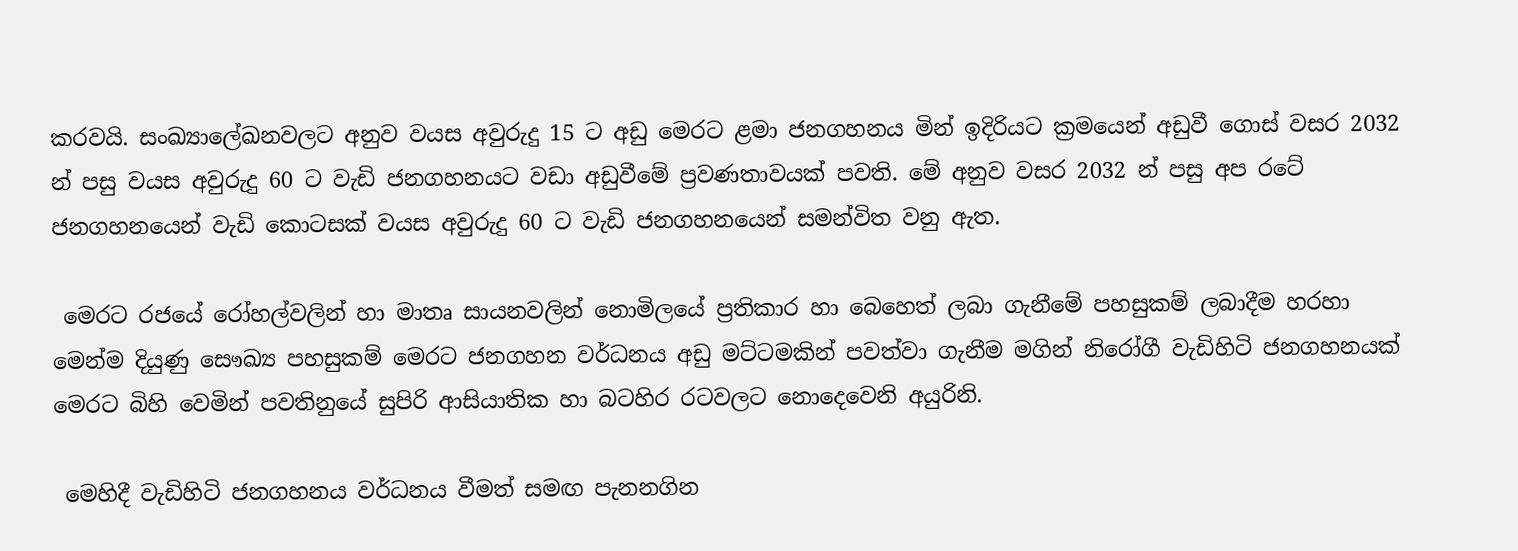කරවයි. සංඛ්‍යාලේඛනවලට අනුව වයස අවුරුදු 15 ට අඩු මෙරට ළමා ජනගහනය මින් ඉදිරියට ක්‍රමයෙන් අඩුවී ගොස්‌ වසර 2032 න් පසු වයස අවුරුදු 60 ට වැඩි ජනගහනයට වඩා අඩුවීමේ ප්‍රවණතාවයක්‌ පවති. මේ අනුව වසර 2032 න් පසු අප රටේ ජනගහනයෙන් වැඩි කොටසක්‌ වයස අවුරුදු 60 ට වැඩි ජනගහනයෙන් සමන්විත වනු ඇත.

 මෙරට රජයේ රෝහල්වලින් හා මාතෘ සායනවලින් නොමිලයේ ප්‍රතිකාර හා බෙහෙත් ලබා ගැනීමේ පහසුකම් ලබාදීම හරහා මෙන්ම දියුණු සෞඛ්‍ය පහසුකම් මෙරට ජනගහන වර්ධනය අඩු මට්‌ටමකින් පවත්වා ගැනීම මගින් නිරෝගී වැඩිහිටි ජනගහනයක්‌ මෙරට බිහි වෙමින් පවතිනුයේ සුපිරි ආසියාතික හා බටහිර රටවලට නොදෙවෙනි අයුරිනි.

 මෙහිදී වැඩිහිටි ජනගහනය වර්ධනය වීමත් සමඟ පැනනගින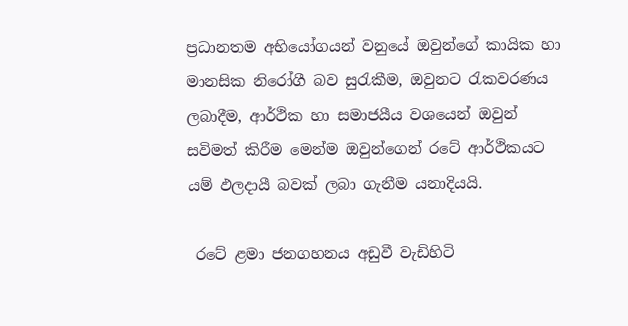ප්‍රධානතම අභියෝගයන් වනුයේ ඔවුන්ගේ කායික හා මානසික නිරෝගී බව සුරැකීම, ඔවුනට රැකවරණය ලබාදීම, ආර්ථික හා සමාජයීය වශයෙන් ඔවුන් සවිමත් කිරීම මෙන්ම ඔවුන්ගෙන් රටේ ආර්ථිකයට යම් ඵලදායී බවක්‌ ලබා ගැනීම යනාදියයි.

 රටේ ළමා ජනගහනය අඩුවී වැඩිහිටි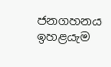ජනගහනය ඉහළයැම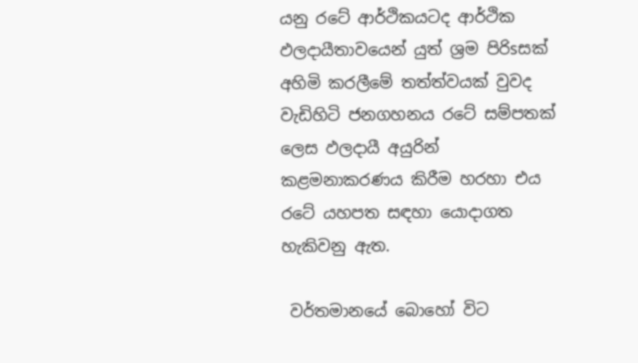යනු රටේ ආර්ථිකයටද ආර්ථික ඵලදායීතාවයෙන් යුත් ශ්‍රම පිරිsසක්‌ අහිමි කරලීමේ තත්ත්වයක්‌ වුවද වැඩිහිටි ජනගහනය රටේ සම්පතක්‌ ලෙස ඵලදායී අයුරින් කළමනාකරණය කිරීම හරහා එය රටේ යහපත සඳහා යොදාගත හැකිවනු ඇත.

 වර්තමානයේ බොහෝ විට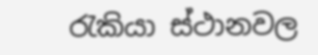රැකියා ස්‌ථානවල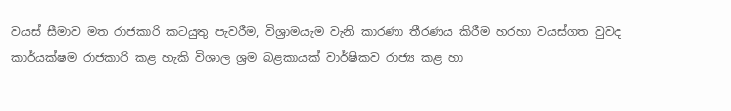වයස්‌ සීමාව මත රාජකාරි කටයුතු පැවරීම, විශ්‍රාමයැම වැනි කාරණා තීරණය කිරීම හරහා වයස්‌ගත වුවද කාර්යක්‌ෂම රාජකාරි කළ හැකි විශාල ශ්‍රම බළකායක්‌ වාර්ෂිකව රාජ්‍ය කළ හා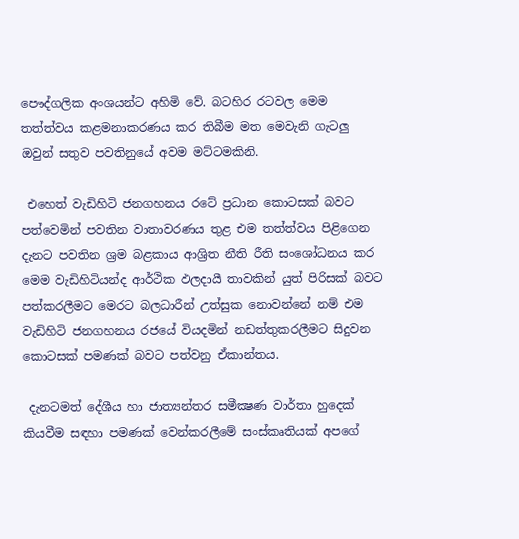පෞද්ගලික අංශයන්ට අහිමි වේ. බටහිර රටවල මෙම තත්ත්වය කළමනාකරණය කර තිබීම මත මෙවැනි ගැටලු ඔවුන් සතුව පවතිනුයේ අවම මට්‌ටමකිනි.

 එහෙත් වැඩිහිටි ජනගහනය රටේ ප්‍රධාන කොටසක්‌ බවට පත්වෙමින් පවතින වාතාවරණය තුළ එම තත්ත්වය පිළිගෙන දැනට පවතින ශ්‍රම බළකාය ආශ්‍රිත නීති රීති සංශෝධනය කර මෙම වැඩිහිටියන්ද ආර්ථික ඵලදායී තාවකින් යුත් පිරිසක්‌ බවට පත්කරලීමට මෙරට බලධාරීන් උත්සුක නොවන්නේ නම් එම වැඩිහිටි ජනගහනය රජයේ වියදමින් නඩත්තුකරලීමට සිදුවන කොටසක්‌ පමණක්‌ බවට පත්වනු ඒකාන්තය.

 දැනටමත් දේශීය හා ජාත්‍යන්තර සමීක්‍ෂණ වාර්තා හුදෙක්‌ කියවීම සඳහා පමණක්‌ වෙන්කරලීමේ සංස්‌කෘතියක්‌ අපගේ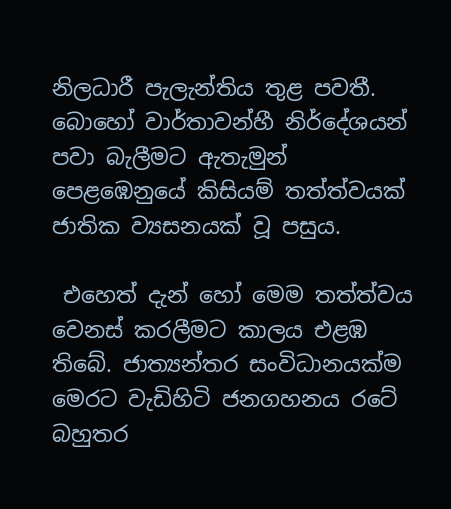නිලධාරී පැලැන්තිය තුළ පවතී. බොහෝ වාර්තාවන්හී නිර්දේශයන් පවා බැලීමට ඇතැමුන් පෙළඹෙනුයේ කිසියම් තත්ත්වයක්‌ ජාතික ව්‍යසනයක්‌ වූ පසුය.

 එහෙත් දැන් හෝ මෙම තත්ත්වය වෙනස්‌ කරලීමට කාලය එළඹ තිබේ. ජාත්‍යන්තර සංවිධානයක්‌ම මෙරට වැඩිහිටි ජනගහනය රටේ බහුතර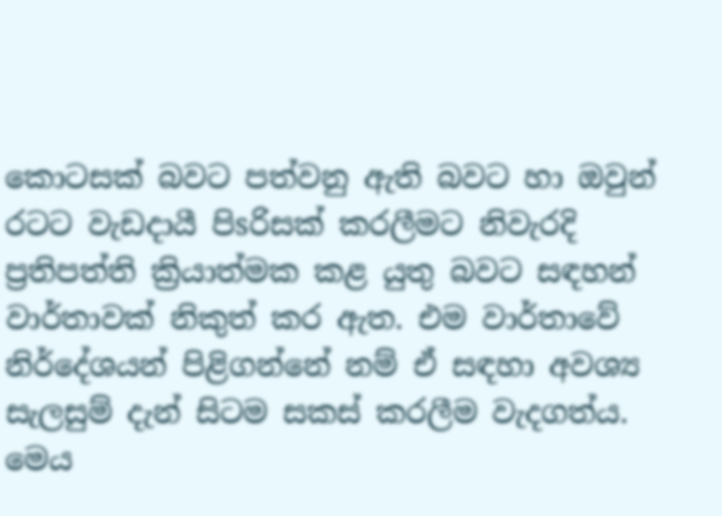කොටසක්‌ බවට පත්වනු ඇති බවට හා ඔවුන් රටට වැඩදායී පිsරිසක්‌ කරලීමට නිවැරදි ප්‍රතිපත්ති ක්‍රියාත්මක කළ යුතු බවට සඳහන් වාර්තාවක්‌ නිකුත් කර ඇත. එම වාර්තාවේ නිර්දේශයන් පිළිගන්නේ නම් ඒ සඳහා අවශ්‍ය සැලසුම් දැන් සිටම සකස්‌ කරලීම වැදගත්ය. මෙය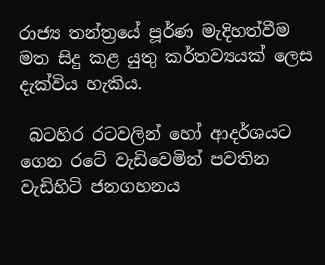රාජ්‍ය තන්ත්‍රයේ පූර්ණ මැදිහත්වීම මත සිදු කළ යුතු කර්තව්‍යයක්‌ ලෙස දැක්‌විය හැකිය.

 බටහිර රටවලින් හෝ ආදර්ශයට ගෙන රටේ වැඩිවෙමින් පවතින වැඩිහිටි ජනගහනය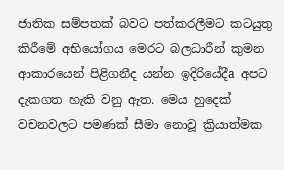ජාතික සම්පතක්‌ බවට පත්කරලීමට කටයුතු කිරීමේ අභියෝගය මෙරට බලධාරීන් කුමන ආකාරයෙන් පිළිගනීද යන්න ඉදිරියේදීa අපට දැකගත හැකි වනු ඇත. මෙය හුදෙක්‌ වචනවලට පමණක්‌ සීමා නොවූ ක්‍රියාත්මක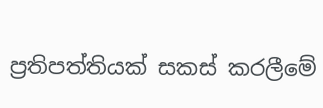ප්‍රතිපත්තියක්‌ සකස්‌ කරලීමේ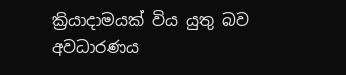ක්‍රියාදාමයක්‌ විය යුතු බව අවධාරණය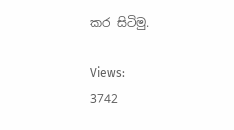කර සිටිමු.

Views:
3742